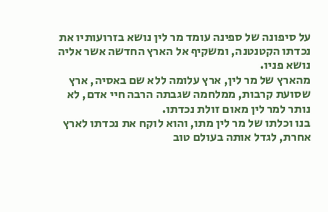על סיפונה של ספינה עומד מר לין נושא בזרועותיו את נכדתו הקטנטנה, ומשקיף אל הארץ החדשה אשר אליה נושא פניו.
מהארץ של מר לין, ארץ עלומה ללא שם באסיה, ארץ שסועת קרבות, ממלחמה שגבתה הרבה חיי אדם, לא נותר למר לין מאום זולת נכדתו.
בנו וכלתו של מר לין מתו, והוא לוקח את נכדתו לארץ אחרת, לגדל אותה בעולם טוב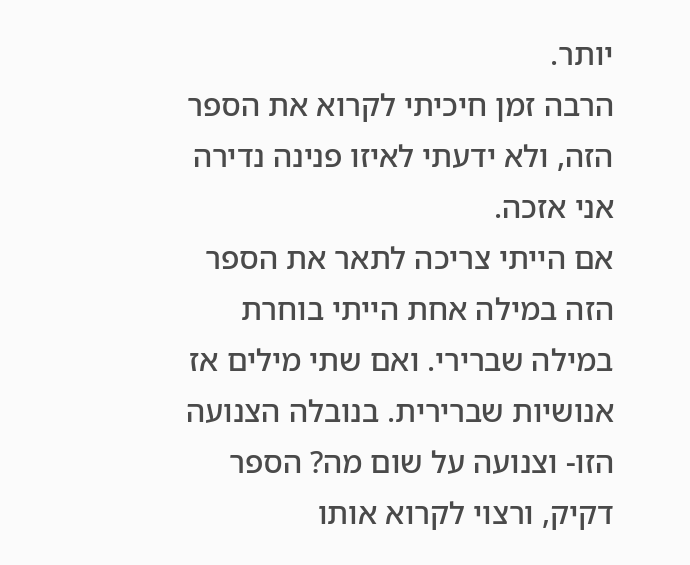יותר.
הרבה זמן חיכיתי לקרוא את הספר הזה, ולא ידעתי לאיזו פנינה נדירה אני אזכה.
אם הייתי צריכה לתאר את הספר הזה במילה אחת הייתי בוחרת במילה שברירי. ואם שתי מילים אז אנושיות שברירית. בנובלה הצנועה הזו- וצנועה על שום מה? הספר דקיק, ורצוי לקרוא אותו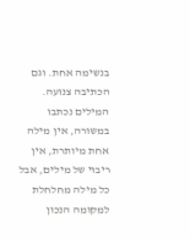בנשימה אחת. וגם הכתיבה צנועה. המילים נכתבו במשורה, אין מילה אחת מיותרת, אין ריבוי של מילים, אבל כל מילה מחלחלת למקומה הנכון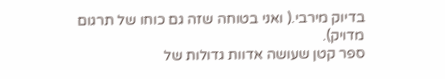בדיוק מירבי.( ואני בטוחה שזה גם כוחו של תרגום מדויק).
ספר קטן שעושה אדוות גדולות של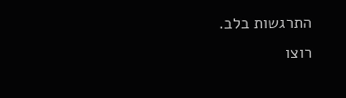התרגשות בלב.
רוצו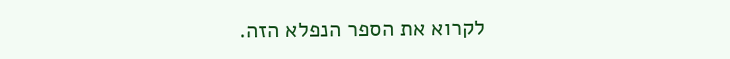לקרוא את הספר הנפלא הזה.